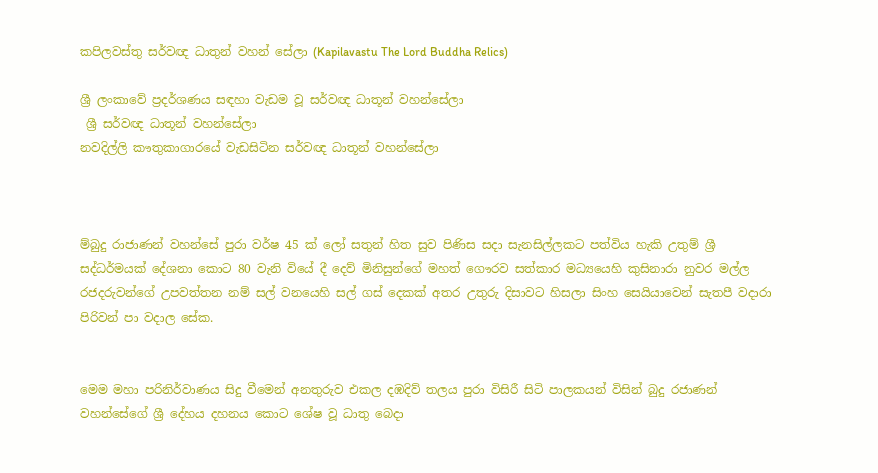කපිලවස්තු සර්වඥ ධාතුන් වහන් සේලා (Kapilavastu The Lord Buddha Relics)

ශ්‍රී ලංකාවේ ප්‍රදර්ශණය සඳහා වැඩම වූ සර්වඥ ධාතූන් වහන්සේලා
 ශ්‍රී සර්වඥ ධාතූන් වහන්සේලා
නවදිල්ලි කෟතුකාගාරයේ වැඩසිටින සර්වඥ ධාතූන් වහන්සේලා



ම්බුදු රාජාණන් වහන්සේ පුරා වර්ෂ 45 ක් ලෝ සතුන් හිත සුව පිණිස සදා සැනසිල්ලකට පත්විය හැකි උතුම් ශ්‍රී සද්ධර්මයක් දේශනා කොට 80 වැනි වියේ දී දෙව් මිනිසුන්ගේ මහත් ගෞරව සත්කාර මධ්‍යයෙහි කුසිනාරා නුවර මල්ල රජදරුවන්ගේ උපවත්තන නම් සල් වනයෙහි සල් ගස් දෙකක් අතර උතුරු දිසාවට හිසලා සිංහ සෙයියාවෙන් සැතපී වදාරා පිරිවන් පා වදාල සේක.


මෙම මහා පරිනිර්වාණය සිදු වීමෙන් අනතුරුව එකල දඹදිව් තලය පුරා විසිරී සිටි පාලකයන් විසින් බුදු රජාණන් වහන්සේගේ ශ්‍රී දේහය දහනය කොට ශේෂ වූ ධාතු බෙදා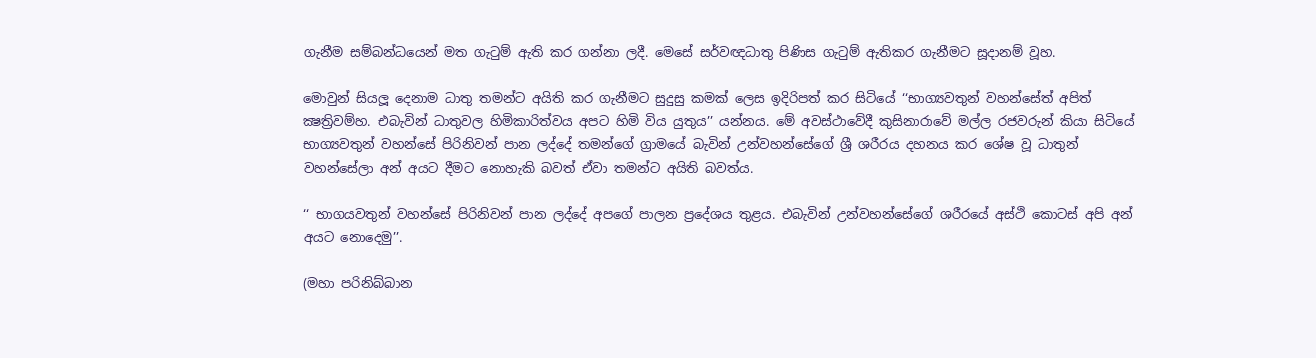ගැනීම සම්බන්ධයෙන් මත ගැටුම් ඇති කර ගන්නා ලදී. මෙසේ සර්වඥධාතු පිණිස ගැටුම් ඇතිකර ගැනීමට සූදානම් වූහ.

මොවුන් සියලූ දෙනාම ධාතු තමන්ට අයිති කර ගැනීමට සුදුසු කමක් ලෙස ඉදිරිපත් කර සිටියේ ‘‘භාග්‍යවතුන් වහන්සේත් අපිත් ක්‍ෂත්‍රිවම්හ. එබැවින් ධාතුවල හිමිකාරිත්වය අපට හිමි විය යුතුය’’ යන්නය. මේ අවස්ථාවේදී කුසිනාරාවේ මල්ල රජවරුන් කියා සිටියේ භාග්‍යවතුන් වහන්සේ පිරිනිවන් පාන ලද්දේ තමන්ගේ ග්‍රාමයේ බැවින් උන්වහන්සේගේ ශ්‍රී ශරීරය දහනය කර ශේෂ වූ ධාතුන් වහන්සේලා අන් අයට දීමට නොහැකි බවත් ඒවා තමන්ට අයිති බවත්ය.

‘‘ භාගයවතුන් වහන්සේ පිරිනිවන් පාන ලද්දේ අපගේ පාලන ප්‍රදේශය තුළය. එබැවින් උන්වහන්සේගේ ශරීරයේ අස්ථි කොටස් අපි අන් අයට නොදෙමු’’.

(මහා පරිනිබ්බාන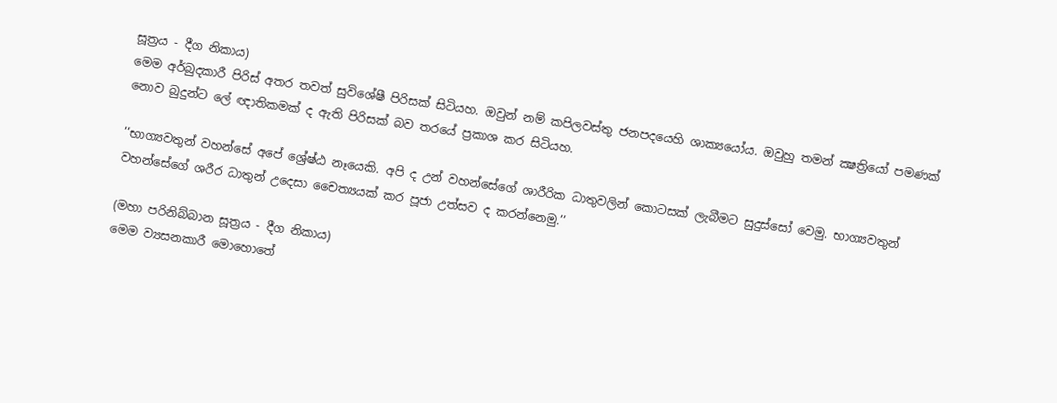සූත්‍රය - දීග නිකාය)
මෙම අර්බුදකාරී පිරිස් අතර තවත් සුවිශේෂී පිරිසක් සිටියහ. ඔවුන් නම් කපිලවස්තු ජනපදයෙහි ශාක්‍යයෝය. ඔවුහු තමන් ක්‍ෂත්‍රියෝ පමණක් නොව බුදුන්ට ලේ ඥාතිකමක් ද ඇති පිරිසක් බව තරයේ ප්‍රකාශ කර සිටියහ.

‘‘භාග්‍යවතුන් වහන්සේ අපේ ශ්‍රේෂ්ඨ නෑයෙකි. අපි ද උන් වහන්සේගේ ශාරීරික ධාතුවලින් කොටසක් ලැබීමට සුදුස්සෝ වෙමු. භාග්‍යවතුන් වහන්සේගේ ශරීර ධාතුන් උදෙසා චෛත්‍යයක් කර පූජා උත්සව ද කරන්නෙමු.’’

(මහා පරිනිබ්බාන සූත්‍රය - දීග නිකාය)
මෙම ව්‍යසනකාරී මොහොතේ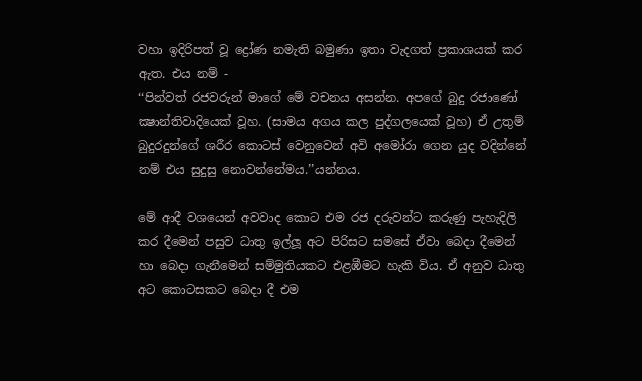වහා ඉදිරිපත් වූ ද්‍රෝණ නමැති බමුණා ඉතා වැදගත් ප්‍රකාශයක් කර ඇත. එය නම් -
‘‘පින්වත් රජවරුන් මාගේ මේ වචනය අසන්න. අපගේ බුදු රජාණෝ ක්‍ෂාන්තිවාදියෙක් වූහ. (සාමය අගය කල පුද්ගලයෙක් වූහ) ඒ උතුම් බුදුරදුන්ගේ ශරීර කොටස් වෙනුවෙන් අවි අමෝරා ගෙන යුද වදින්නේ නම් එය සුදුසු නොවන්නේමය.’’යන්නය.

මේ ආදී වශයෙන් අවවාද කොට එම රජ දරුවන්ට කරුණු පැහැදිලි කර දීමෙන් පසුව ධාතු ඉල්ලූ අට පිරිසට සමසේ ඒවා බෙදා දීමෙන් හා බෙදා ගැනීමෙන් සම්මුතියකට එළඹීමට හැකි විය. ඒ අනුව ධාතු අට කොටසකට බෙදා දී එම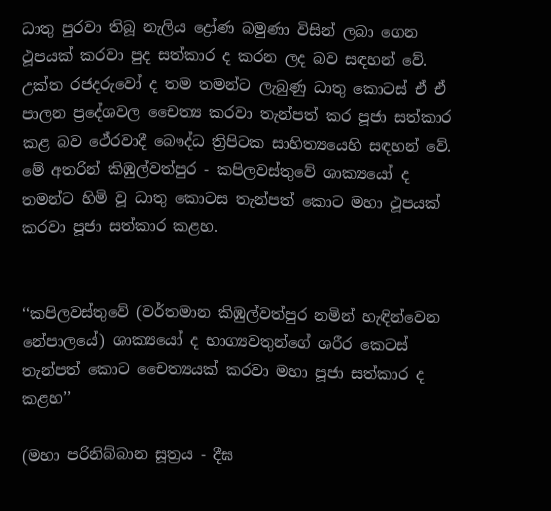ධාතු පුරවා තිබූ නැලිය ද්‍රෝණ බමුණා විසින් ලබා ගෙන ථූපයක් කරවා පුද සත්කාර ද කරන ලද බව සඳහන් වේ. උක්ත රජදරුවෝ ද තම තමන්ට ලැබුණු ධාතු කොටස් ඒ ඒ පාලන ප්‍රදේශවල චෛත්‍ය කරවා තැන්පත් කර පූජා සත්කාර කළ බව ථේරවාදී බෞද්ධ ත්‍රිපිටක සාහිත්‍යයෙහි සඳහන් වේ. මේ අතරින් කිඹුල්වත්පුර - කපිලවස්තුවේ ශාක්‍යයෝ ද තමන්ට හිමි වූ ධාතු කොටස තැන්පත් කොට මහා ථූපයක් කරවා පූජා සත්කාර කළහ.


‘‘කපිලවස්තුවේ (වර්තමාන කිඹුල්වත්පුර නමින් හැඳින්වෙන නේපාලයේ) ශාක්‍යයෝ ද භාග්‍යවතුන්ගේ ශරීර කෙටස් තැන්පත් කොට චෛත්‍යයක් කරවා මහා පූජා සත්කාර ද කළහ’’

(මහා පරිනිබ්බාන සූත්‍රය - දීඝ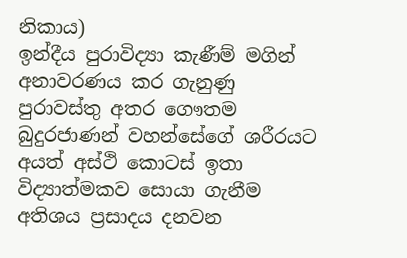නිකාය)
ඉන්දීය පුරාවිද්‍යා කැණීම් මගින් අනාවරණය කර ගැනුණු පුරාවස්තු අතර ගෞතම බුදුරජාණන් වහන්සේගේ ශරීරයට අයත් අස්ථි කොටස් ඉතා විද්‍යාත්මකව සොයා ගැනීම අතිශය ප්‍රසාදය දනවන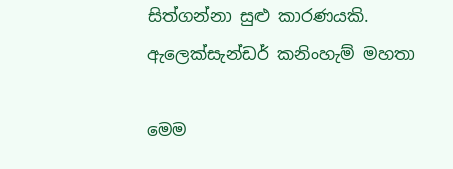සිත්ගන්නා සුළු කාරණයකි.
ඇ‍ලෙක්සැන්ඩර් කනිංහැම් මහතා

මෙම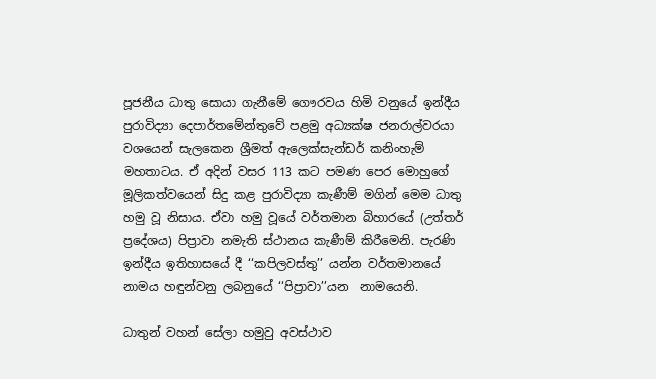පූජනීය ධාතු සොයා ගැනීමේ ගෞරවය හිමි වනුයේ ඉන්දීය පුරාවිද්‍යා දෙපාර්තමේන්තුවේ පළමු අධ්‍යක්ෂ ජනරාල්වරයා වශයෙන් සැලකෙන ශ්‍රීමත් ඇලෙක්සැන්ඩර් කනිංහැම් මහතාටය. ඒ අදින් වසර 113 කට පමණ පෙර මොහුගේ මූලිකත්වයෙන් සිදු කළ පුරාවිද්‍යා කැණීම් මගින් මෙම ධාතු හමු වූ නිසාය. ඒවා හමු වූයේ වර්තමාන බිහාරයේ (උත්තර් ප්‍රදේශය) පිප්‍රාවා නමැති ස්ථානය කැණීම් කිරීමෙනි. පැරණි ඉන්දීය ඉතිහාසයේ දී ‘‘කපිලවස්තු’’ යන්න වර්තමානයේ නාමය හඳුන්වනු ලබනුයේ ‘‘පිප්‍රාවා’’යන  නාමයෙනි.

ධාතුන් වහන් සේලා හමුවු අවස්ථාව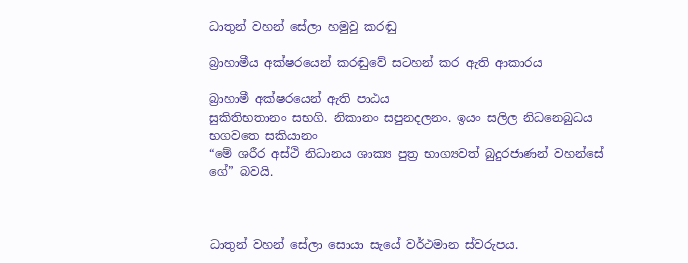ධාතුන් වහන් සේලා හමුවු කරඬු

බ්‍රාහාමීය අක්ෂරයෙන් කරඬුවේ සටහන් කර ඇති ආකාරය

බ්‍රාහාමී අක්ෂරයෙන් ඇති පාඨය
සුකිතිභතානං සභගි. නිකානං සපුනදලනං. ඉයං සලිල නිධනෙබුධය භගවතෙ සකියානං
“මේ ශරීර අස්ථි නිධානය ශාක්‍ය පුත්‍ර භාග්‍යවත් බුදුරජාණන් වහන්සේ ගේ” බවයි.



ධාතුන් වහන් සේලා සොයා සැයේ වර්ථමාන ස්වරුපය.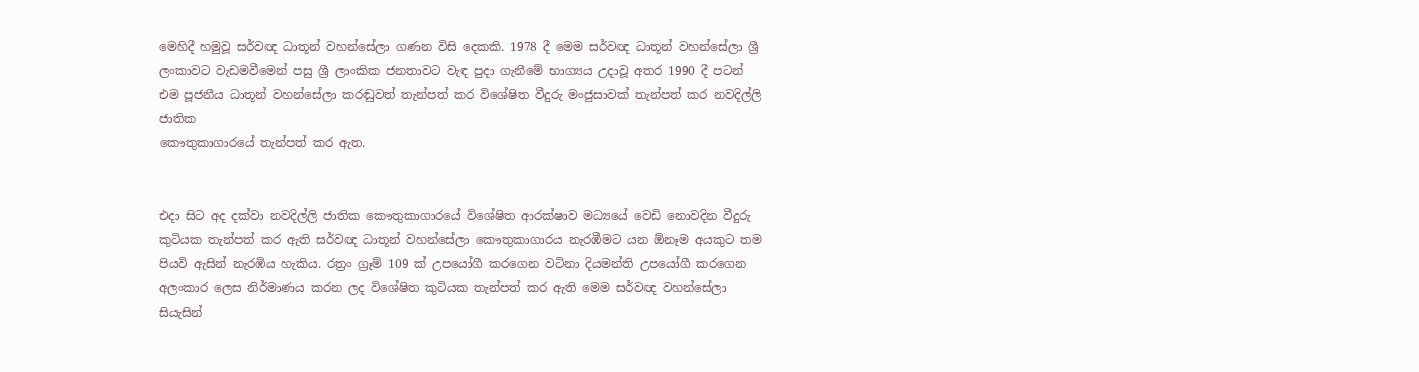මෙහිදී හමුවූ සර්වඥ ධාතූන් වහන්සේලා ගණන විසි දෙකකි. 1978 දී මෙම සර්වඥ ධාතූන් වහන්සේලා ශ්‍රී ලංකාවට වැඩමවීමෙන් පසු ශ්‍රී ලාංකික ජනතාවට වැඳ පුදා ගැනීමේ භාග්‍යය උදාවූ අතර 1990 දී පටන් එම පූජනීය ධාතූන් වහන්සේලා කරඬුවත් තැන්පත් කර විශේෂිත වීදුරු මංජුසාවක් තැන්පත් කර නවදිල්ලි ජාතික
කෞතුකාගාරයේ තැන්පත් කර ඇත.


එදා සිට අද දක්වා නවදිල්ලි ජාතික කෞතුකාගාරයේ විශේෂිත ආරක්ෂාව මධ්‍යයේ වෙඩි නොවදින වීදුරු කුටියක තැන්පත් කර ඇති සර්වඥ ධාතූන් වහන්සේලා කෞතුකාගාරය නැරඹීමට යන ඕනෑම අයකුට තම පියවි ඇසින් නැරඹිය හැකිය. රත්‍රං ග්‍රෑම් 109 ක් උපයෝගී කරගෙන වටිනා දියමන්ති උපයෝගී කරගෙන අලංකාර ලෙස නිර්මාණය කරන ලද විශේෂිත කුටියක තැන්පත් කර ඇති මෙම සර්වඥ වහන්සේලා සියැසින්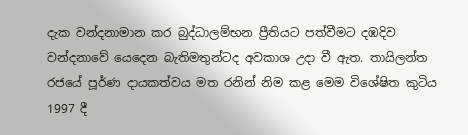දැක වන්දනාමාන කර බුද්ධාලම්භන ප්‍රීතියට පත්වීමට දඹදිව වන්දනාවේ යෙදෙන බැතිමතුන්ටද අවකාශ උදා වී ඇත. තායිලන්ත රජයේ පූර්ණ දායකත්වය මත රනින් නිම කළ මෙම විශේෂිත කුටිය 1997 දී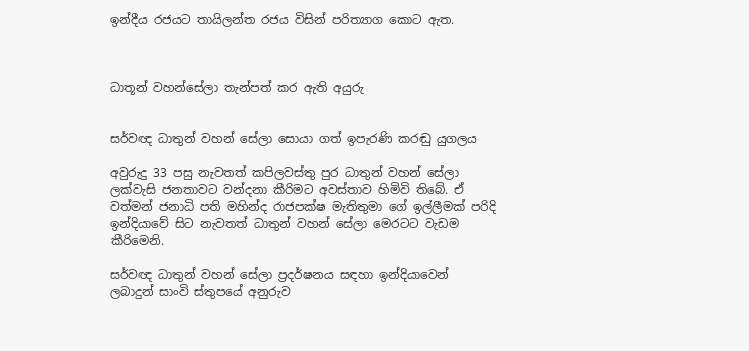ඉන්දීය රජයට තායිලන්ත රජය විසින් පරිත්‍යාග කොට ඇත.



ධාතූන් වහන්සේලා තැන්පත් කර ඇති අයුරු


සර්වඥ ධාතුන් වහන් සේලා සොයා ගත් ඉපැරණි කරඬු යුගලය

අවුරුදු 33 පසු නැවතත් කපිලවස්තු පුර ධාතුන් වහන් සේලා ලක්වැසි ජනතාවට වන්දනා කීරිමට අවස්තාව හිමිවි තිබේ. ඒ වත්මන් ජනාධි පති මහින්ද රාජපක්ෂ මැතිතුමා ගේ ඉල්ලීමක් පරිදි ඉන්දියාවේ සිට නැවතත් ධාතුන් වහන් සේලා මෙරටට වැ‍ඩම කීරිමෙනි.

සර්වඥ ධාතුන් වහන් සේලා ප්‍රදර්ෂනය සඳහා ඉන්දියාවෙන් ලබාදුන් සාංවි ස්තුපයේ අනුරුව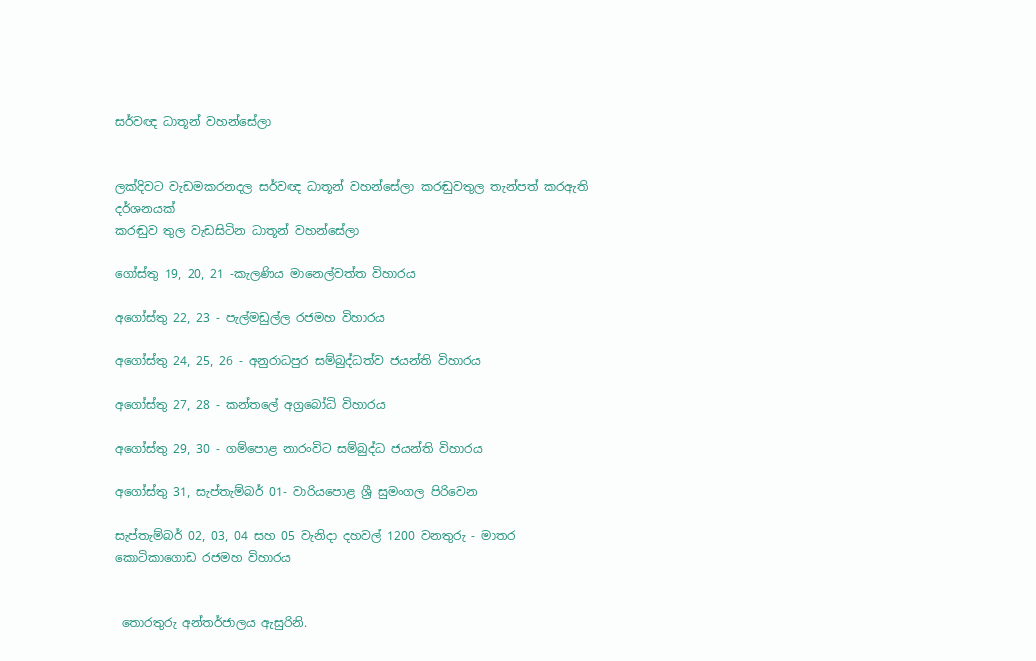සර්වඥ ධාතූන් වහන්සේලා


ලක්දිවට වැඩමකරනදල සර්වඥ ධාතූන් වහන්සේලා කරඬුවතුල තැන්පත් කරඇති දර්ශනයක්
කරඬුව තුල වැඩසිටින ධාතූන් වහන්සේලා

ගෝස්තු 19, 20, 21 -කැලණිය මානෙල්වත්ත විහාරය

අගෝස්තු 22, 23 - පැල්මඩුල්ල රජමහ විහාරය

අගෝස්තු 24, 25, 26 - අනුරාධපුර සම්බුද්ධත්ව ජයන්ති විහාරය

අගෝස්තු 27, 28 - කන්තලේ අග්‍රබෝධි විහාරය

අගෝස්තු 29, 30 - ගම්පොළ නාරංවිට සම්බුද්ධ ජයන්ති විහාරය

අගෝස්තු 31, සැප්තැම්බර් 01- වාරියපොළ ශ්‍රී සුමංගල පිරිවෙන

සැප්තැම්බර් 02, 03, 04 සහ 05 වැනිදා දහවල් 1200 වනතුරු - මාතර කොටිකාගොඩ රජමහ විහාරය


 තොරතුරු අන්තර්ජාලය ඇසුරිනි.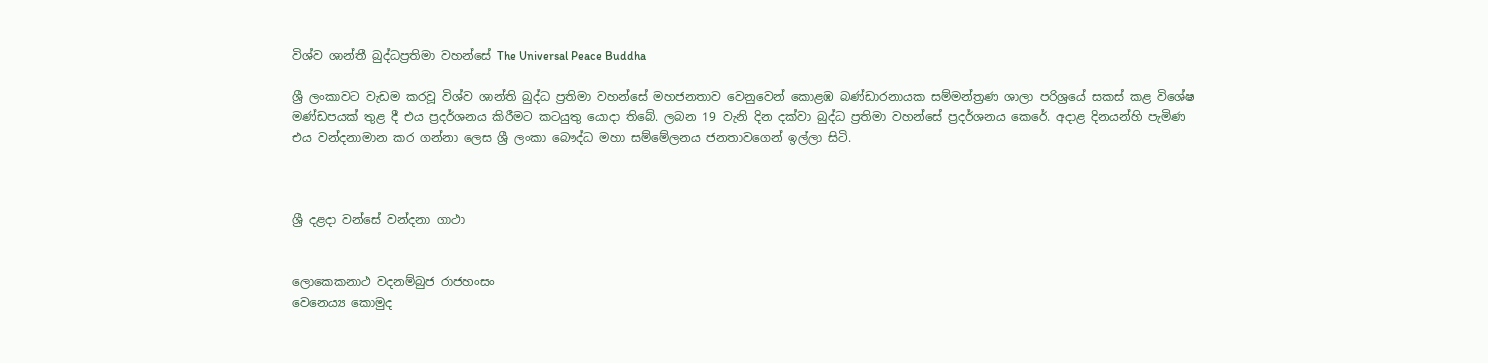විශ්ව ශාන්තී බුද්ධප්‍රතිමා වහන්සේ The Universal Peace Buddha

ශ්‍රී ලංකාවට වැඩම කරවූ විශ්ව ශාන්ති බුද්ධ ප්‍රතිමා වහන්සේ මහජනතාව වෙනුවෙන් කොළඹ බණ්ඩාරනායක සම්මන්ත්‍රණ ශාලා පරිශ්‍රයේ සකස් කළ විශේෂ මණ්ඩපයක් තුළ දී එය ප්‍රදර්ශනය කිරීමට කටයුතු යොදා තිබේ. ලබන 19 වැනි දින දක්වා බුද්ධ ප්‍රතිමා වහන්සේ ප්‍රදර්ශනය කෙරේ. අදාළ දිනයන්හි පැමිණ එය වන්දනාමාන කර ගන්නා ලෙස ශ්‍රී ලංකා බෞද්ධ මහා සම්මේලනය ජනතාවගෙන් ඉල්ලා සිටි.



ශ්‍රී දළදා වන්සේ වන්දනා ගාථා


ලොකෙකනාථ වදනම්බුජ රාජහංසං
වෙනෙය්‍ය කොමුද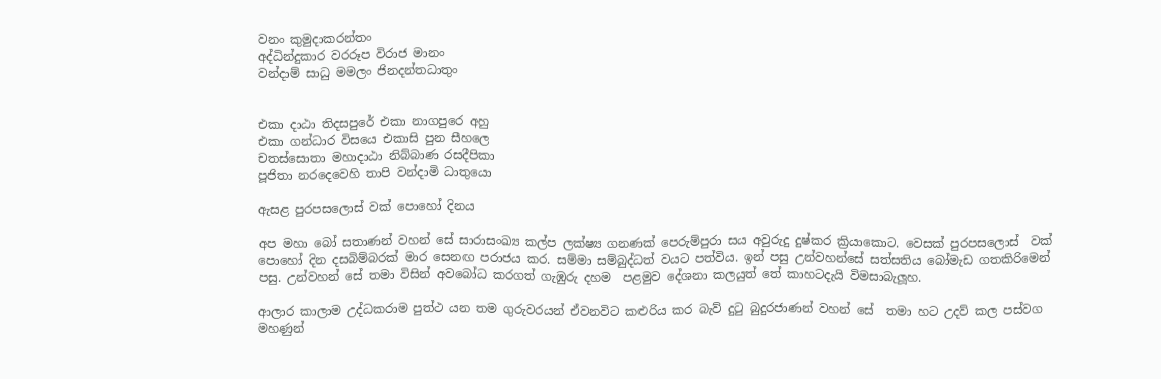වනං කුමුදාකරන්තං
අද්ධින්දුකාර වරරූප විරාජ මානං
වන්දාම් සාධු මමලං ජිනදන්තධාතුං


එකා දාඨා තිදසපුරේ එකා නාගපුරෙ අහු
එකා ගන්ධාර විසයෙ එකාසි පුන සීහලෙ
චතස්සොතා මහාදාඨා නිබ්බාණ රසදීපිකා
පූජිතා නරදෙවෙහි තාපි වන්දාමි ධාතුයො

ඇසළ පුරපසලොස් වක් පොහෝ දිනය

අප මහා බෝ සතාණන් වහන් සේ සාරාසංඛ්‍ය කල්ප ලක්ෂ්‍ය ගනණක් පෙරුම්පුරා සය අවුරුදු දුෂ්කර ක්‍රියාකොට. වෙසක් පුරපසලොස්  වක් පොහෝ දින දසබිම්බරක් මාර සෙනඟ පරාජය කර. සම්මා සම්බුද්ධත් වයට පත්විය. ඉන් පසු උන්වහන්සේ සත්සතිය බෝමැඩ ගතකිරිමෙන් පසු. උන්වහන් සේ තමා විසින් අවබෝධ කරගත් ගැඹුරු දහම  පළමුව දේශනා කලයුත් තේ කාහටදැයි විමසාබැලූහ.

ආලාර කාලාම උද්ධකරාම පුත්ථ යන තම ගුරුවරයන් ඒවනවිට කළුරිය කර බැව් දුටු බුදුරජාණන් වහන් සේ  තමා හට උදව් කල පස්වග මහණුන්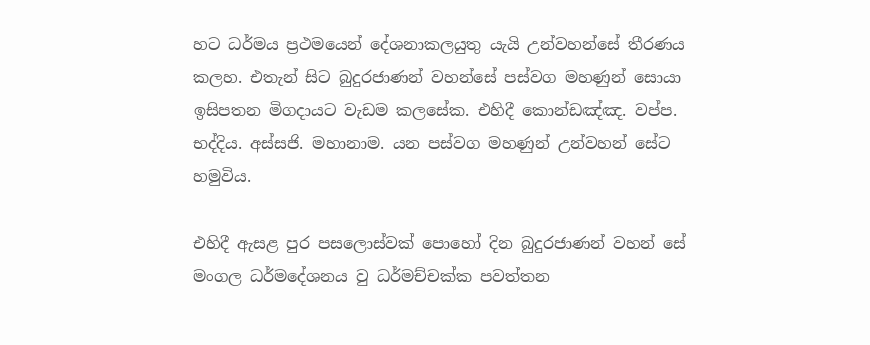හට ධර්මය ප්‍රථමයෙන් දේශනාකලයුතු යැයි උන්වහන්සේ තීරණය කලහ. එතැන් සිට බුදුරජාණන් වහන්සේ පස්වග මහණුන් සොයා ඉසිපතන මිගදායට වැඩම කලසේක. එහිදී කොන්ඩඤ්ඤ. වප්ප. භද්දිය. අස්සජි. මහානාම. යන පස්වග මහණුන් උන්වහන් සේට හමුවිය.

එහිදී ඇසළ පුර පසලොස්වක් පොහෝ දින බුදුරජාණන් වහන් සේ මංගල ධර්මදේශනය වු ධර්මච්චක්ක පවත්තන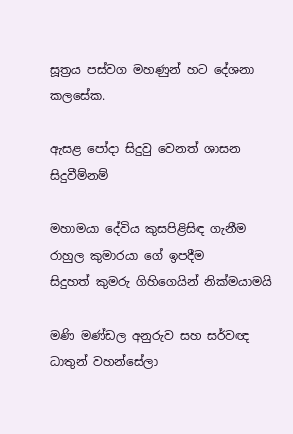සූත්‍රය පස්වග මහණුන් හට ‍දේශනා කලසේක.

ඇසළ පෝදා සිදුවු වෙනත් ශාසන සිදුවීම්නම්

මහාමයා දේවිය කුසපිළිසිඳ ගැනීම
රාහුල කුමාරයා ගේ ඉපදීම
සිදුහත් කුමරු ගිහිගෙයින් නික්මයාමයි

මණි මණ්ඩල අනුරුව සහ සර්වඥ ධාතුන් වහන්සේලා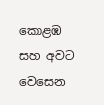කොළඹ සහ අවට වෙසෙන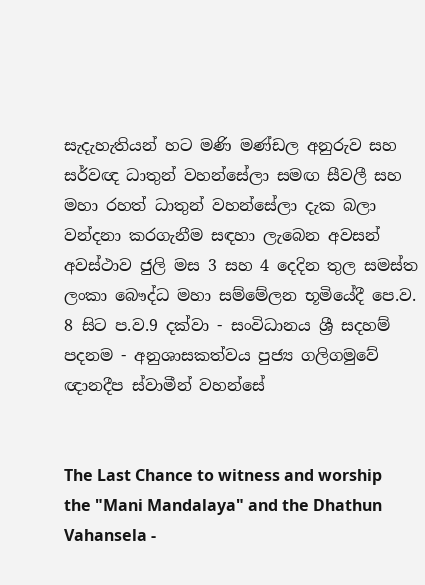සැදැහැතියන් හට මණි මණ්ඩල අනුරුව සහ සර්වඥ ධාතුන් වහන්සේලා සමඟ සීවලී සහ මහා රහත් ධාතුන් වහන්සේලා දැක බලා වන්දනා කරගැනීම සඳහා ලැබෙන අවසන් අවස්ථාව ජුලි මස 3 සහ 4 දෙදින තුල සමස්ත ලංකා බෞද්ධ මහා සම්මේලන භූමියේදී පෙ.ව. 8 සිට ප.ව.9 දක්වා - සංවිධානය ශ්‍රී සදහම් පදනම - අනුශාසකත්වය පුජ්‍ය ගලිගමුවේ ඥානදීප ස්වාමීන් වහන්සේ


The Last Chance to witness and worship the "Mani Mandalaya" and the Dhathun Vahansela -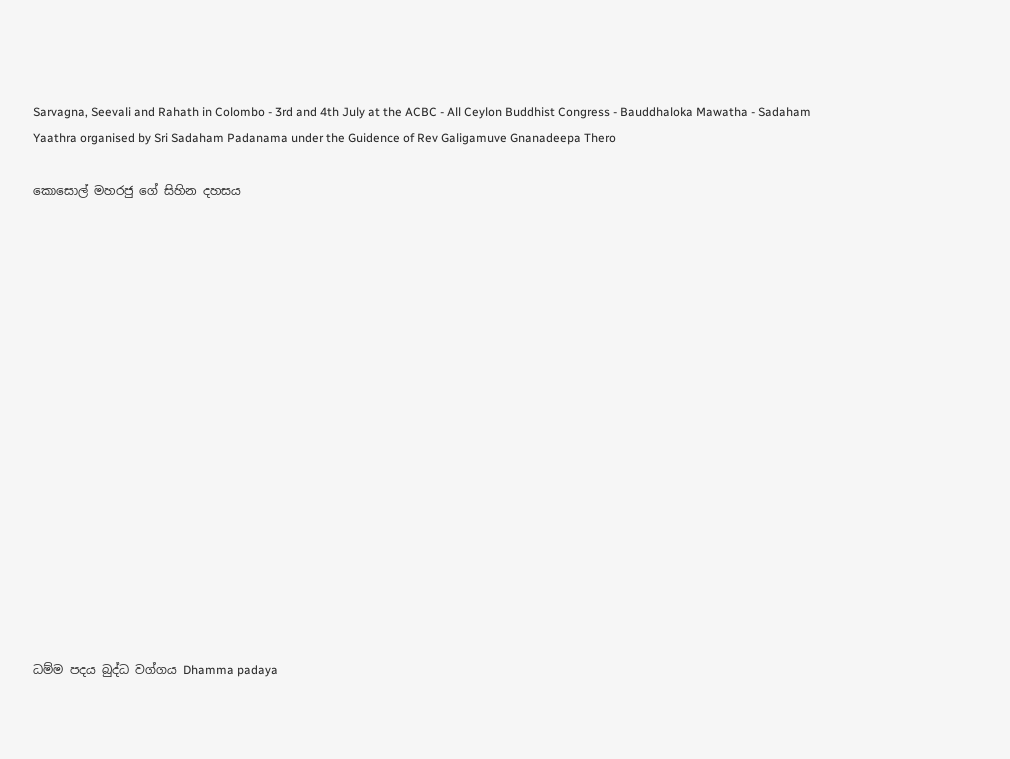Sarvagna, Seevali and Rahath in Colombo - 3rd and 4th July at the ACBC - All Ceylon Buddhist Congress - Bauddhaloka Mawatha - Sadaham Yaathra organised by Sri Sadaham Padanama under the Guidence of Rev Galigamuve Gnanadeepa Thero

කොසොල් මහරජු ගේ සිහින දහසය

















ධම්ම පදය බුද්ධ වග්ගය Dhamma padaya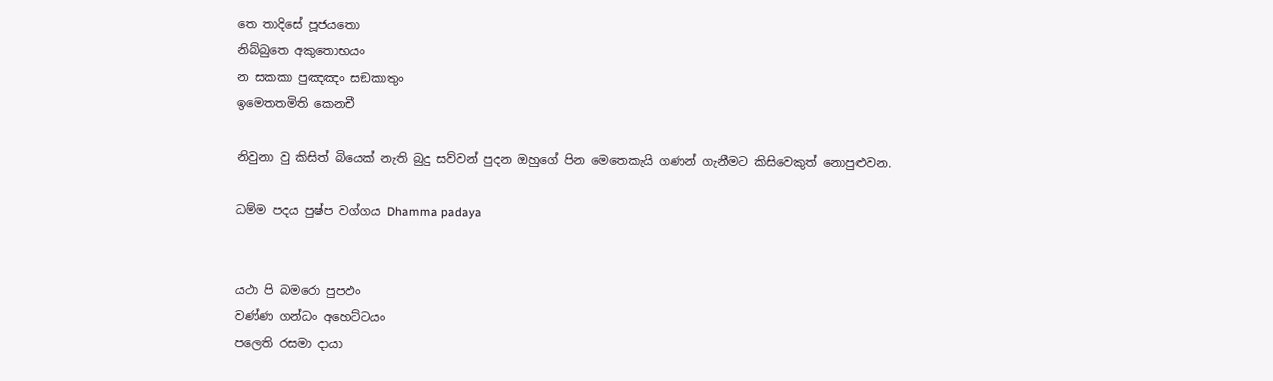තෙ තාදිසේ පූජයතො
නිබ්බුතෙ අකු‍තොභයං
න සකකා පුඤඤං සඞකාතුං
ඉමෙතතමිති කෙනචී

නිවුනා වු කිසිත් බියෙක් නැති බුදු සව්වන් පුදන ඔහුගේ පින මෙතෙකැයි ගණන් ගැනීමට කිසිවෙකුත් නොපුළුවන.

ධම්ම පදය පුෂ්ප වග්ගය Dhamma padaya


යථා පි බමරො පුපඵං
වණ්ණ ගන්ධං අහෙට්ටයං
පලෙති රසමා දායා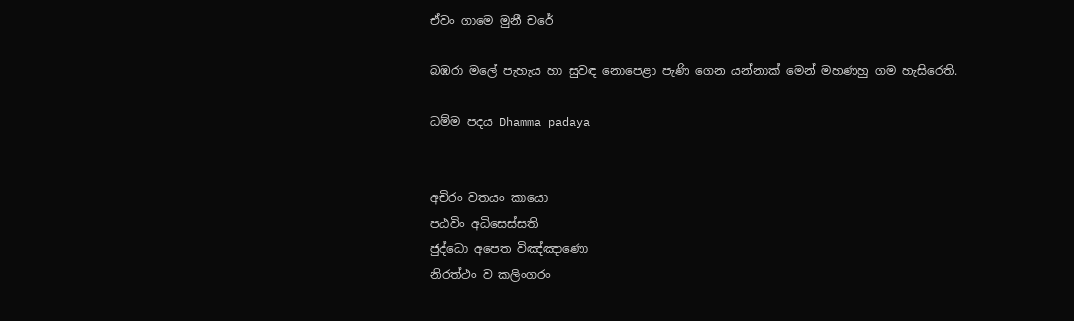ඒවං ගාමෙ මුනී චරේ

බඹරා මලේ පැහැය හා සුවඳ නොපෙළා පැණි ගෙන යන්නාක් මෙන් මහණහු ගම හැසිරෙති.

ධම්ම පදය Dhamma padaya


අචිරං වතයං කායො
පඨවිං අධිසෙස්සති
ජුද්ධො අපෙත විඤ්ඤා‍ණො
නිරත්ථං ව කලිංගරං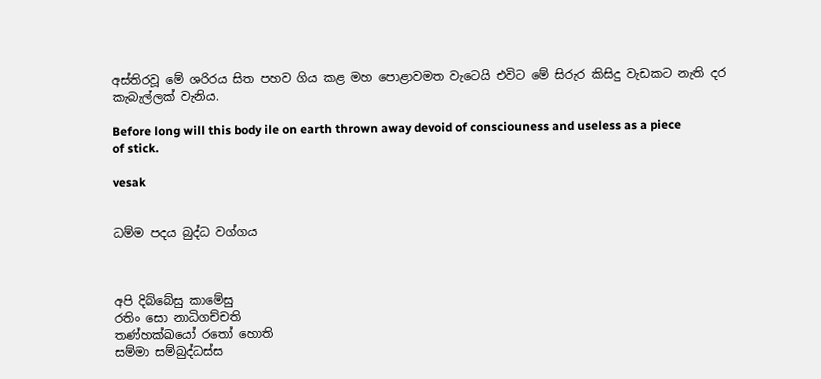අස්තිරවූ මේ ශරිරය සිත පහව ගිය කළ මහ පොළාවමත වැටෙයි එවිට මේ සිරුර කිසිදු වැඩකට නැති දර කැබැල්ලක් වැනිය.

Before long will this body ile on earth thrown away devoid of consciouness and useless as a piece of stick.

vesak


ධම්ම පදය බුද්ධ වග්ගය



අපි දිබ්බේසු කාමේසු
රතිං සො නාධිගච්චති
තණ්හක්ඛයෝ රතෝ හොති
සම්මා සම්බුද්ධස්ස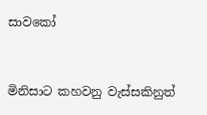සාවකෝ


මිනිසාට කහවනු වැස්සකිනුත්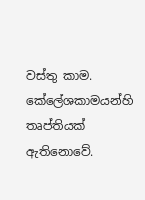වස්තු කාම. කේලේශකාමයන්හි තෘප්තියක් ඇතිනොවේ.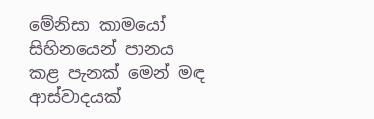මේනිසා කාමයෝ සිහිනයෙන් පානය කළ පැනක් මෙන් මඳ ආස්වාදයක්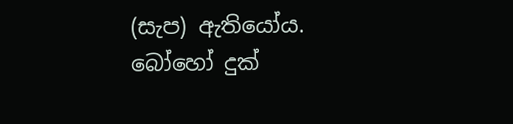(සැප) ඇතියෝය. බෝහෝ දුක්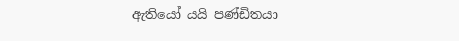ඇතියෝ යයි පණ්ඩිතයා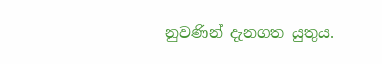නුවණින් දැනගත යුතුය.